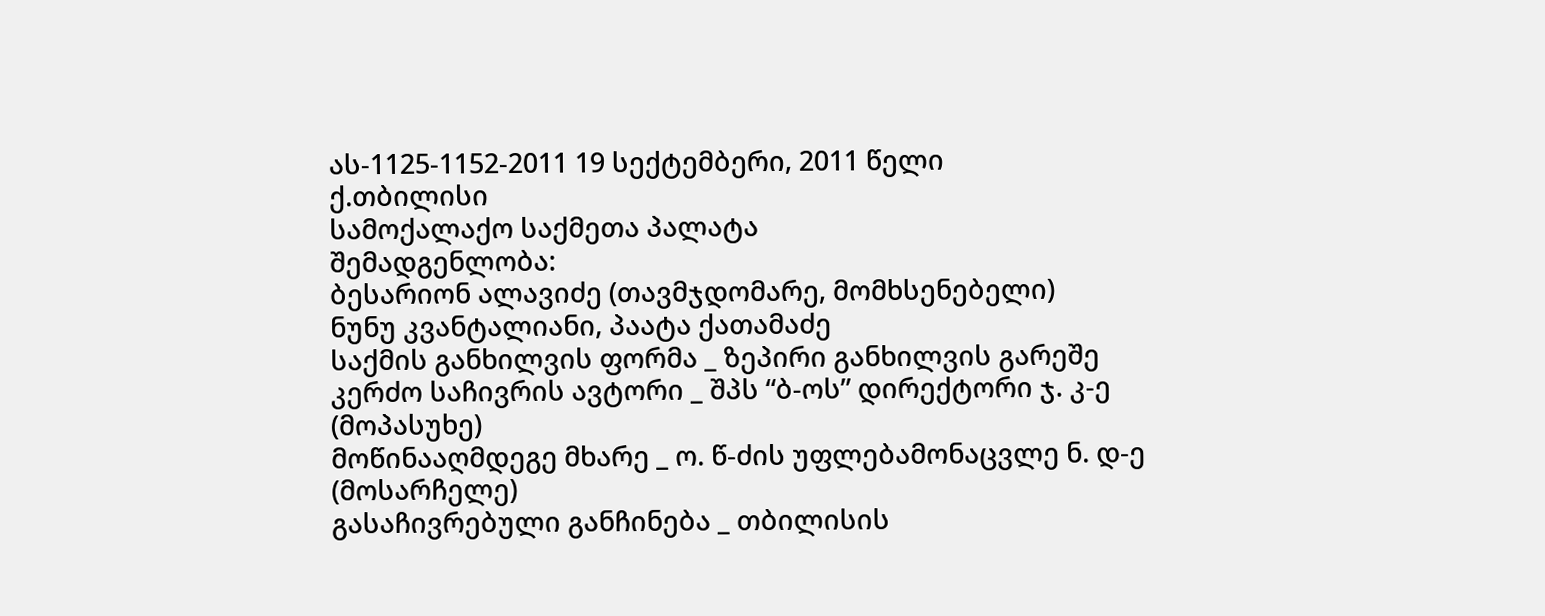ას-1125-1152-2011 19 სექტემბერი, 2011 წელი
ქ.თბილისი
სამოქალაქო საქმეთა პალატა
შემადგენლობა:
ბესარიონ ალავიძე (თავმჯდომარე, მომხსენებელი)
ნუნუ კვანტალიანი, პაატა ქათამაძე
საქმის განხილვის ფორმა _ ზეპირი განხილვის გარეშე
კერძო საჩივრის ავტორი _ შპს “ბ-ოს” დირექტორი ჯ. კ-ე (მოპასუხე)
მოწინააღმდეგე მხარე _ ო. წ-ძის უფლებამონაცვლე ნ. დ-ე (მოსარჩელე)
გასაჩივრებული განჩინება _ თბილისის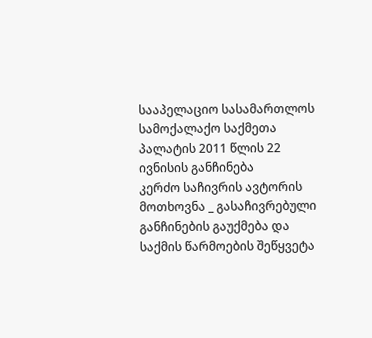სააპელაციო სასამართლოს სამოქალაქო საქმეთა პალატის 2011 წლის 22 ივნისის განჩინება
კერძო საჩივრის ავტორის მოთხოვნა _ გასაჩივრებული განჩინების გაუქმება და საქმის წარმოების შეწყვეტა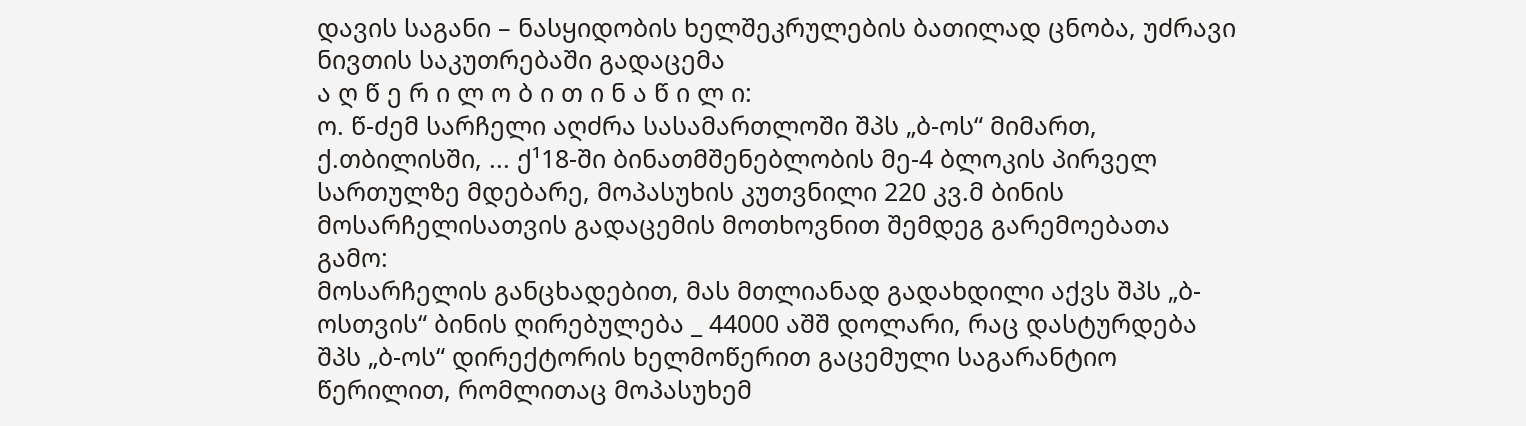დავის საგანი – ნასყიდობის ხელშეკრულების ბათილად ცნობა, უძრავი ნივთის საკუთრებაში გადაცემა
ა ღ წ ე რ ი ლ ო ბ ი თ ი ნ ა წ ი ლ ი:
ო. წ-ძემ სარჩელი აღძრა სასამართლოში შპს „ბ-ოს“ მიმართ, ქ.თბილისში, ... ქ¹18-ში ბინათმშენებლობის მე-4 ბლოკის პირველ სართულზე მდებარე, მოპასუხის კუთვნილი 220 კვ.მ ბინის მოსარჩელისათვის გადაცემის მოთხოვნით შემდეგ გარემოებათა გამო:
მოსარჩელის განცხადებით, მას მთლიანად გადახდილი აქვს შპს „ბ-ოსთვის“ ბინის ღირებულება _ 44000 აშშ დოლარი, რაც დასტურდება შპს „ბ-ოს“ დირექტორის ხელმოწერით გაცემული საგარანტიო წერილით, რომლითაც მოპასუხემ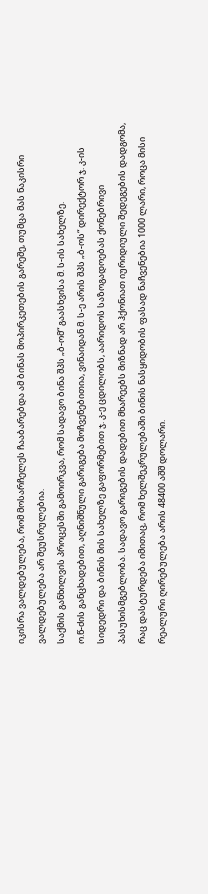იკისრა ვალდებულება, რომ მოსარჩელეს ჩააბარებდა ამ ბინას მოპირკეთების გარეშე, თუმცა მას ნაკისრი ვალდებულება არ შეუსრულებია.
საქმის განხილვის პროცესში გამოირკვა, რომ სადავო ბინა შპს „ბ-ომ“ გაასხვისა მ. ს-ის სახელზე.
ო.წ-ძის განცხადებით, აღნიშნული გარიგება მოჩვენებითია, ვინაიდან მ. ს-ე არის შპს „ბ-ოს“ დირექტორ ჯ. კ-ის სიდედრი და ბინის მის სახელზე გაფორმებით ჯ. კ-ე ცდილობს, აარიდოს საზოგადოებას ქონებრივი პასუხისმგებლობა. სადავო გარიგების დადებით მხარეებს მიზნად არ ჰქონიათ იურიდიული შედეგების დადგომა, რაც დასტურდება იმითაც, რომ ხელშეკრულებაში ბინის ნასყიდობის ფასად ნაჩვენებია 1000 ლარი, როცა მისი რეალური ღირებულება არის 48400 აშშ დოლარი.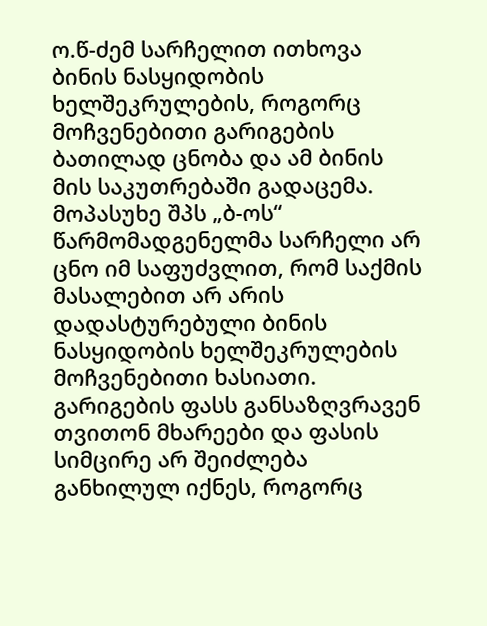ო.წ-ძემ სარჩელით ითხოვა ბინის ნასყიდობის ხელშეკრულების, როგორც მოჩვენებითი გარიგების ბათილად ცნობა და ამ ბინის მის საკუთრებაში გადაცემა.
მოპასუხე შპს „ბ-ოს“ წარმომადგენელმა სარჩელი არ ცნო იმ საფუძვლით, რომ საქმის მასალებით არ არის დადასტურებული ბინის ნასყიდობის ხელშეკრულების მოჩვენებითი ხასიათი. გარიგების ფასს განსაზღვრავენ თვითონ მხარეები და ფასის სიმცირე არ შეიძლება განხილულ იქნეს, როგორც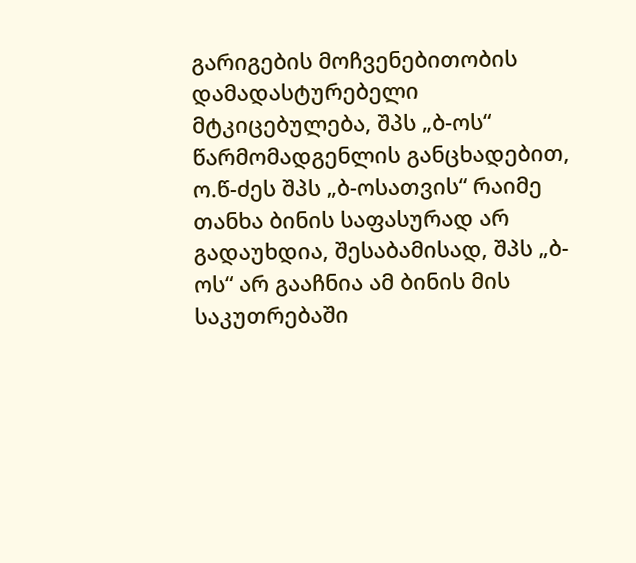გარიგების მოჩვენებითობის დამადასტურებელი მტკიცებულება, შპს „ბ-ოს“ წარმომადგენლის განცხადებით, ო.წ-ძეს შპს „ბ-ოსათვის“ რაიმე თანხა ბინის საფასურად არ გადაუხდია, შესაბამისად, შპს „ბ-ოს“ არ გააჩნია ამ ბინის მის საკუთრებაში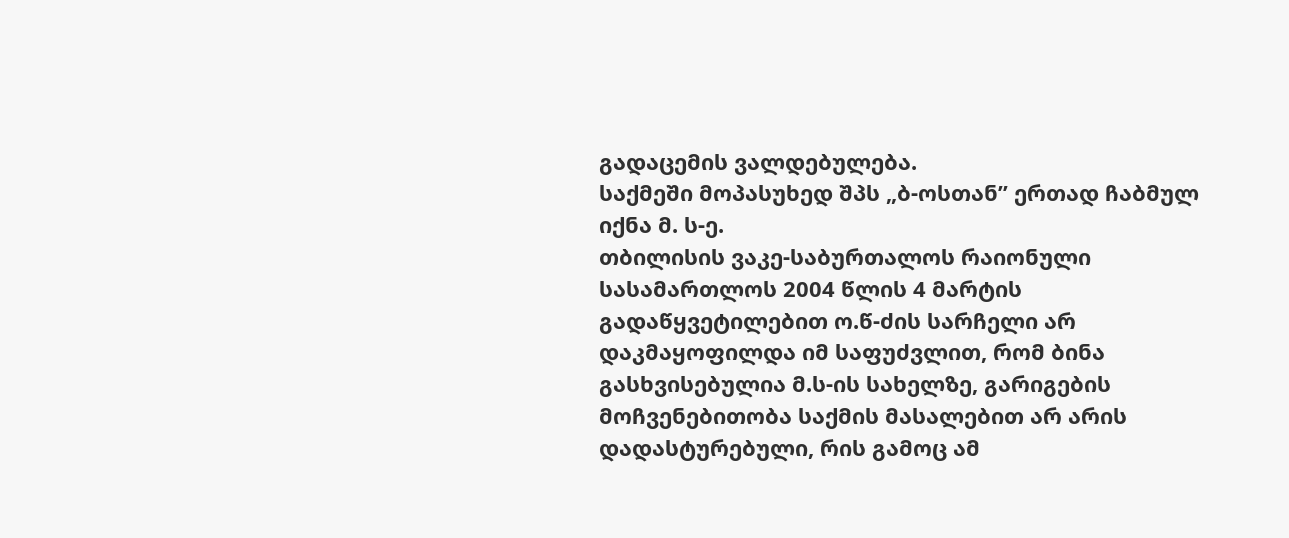გადაცემის ვალდებულება.
საქმეში მოპასუხედ შპს „ბ-ოსთან” ერთად ჩაბმულ იქნა მ. ს-ე.
თბილისის ვაკე-საბურთალოს რაიონული სასამართლოს 2004 წლის 4 მარტის გადაწყვეტილებით ო.წ-ძის სარჩელი არ დაკმაყოფილდა იმ საფუძვლით, რომ ბინა გასხვისებულია მ.ს-ის სახელზე, გარიგების მოჩვენებითობა საქმის მასალებით არ არის დადასტურებული, რის გამოც ამ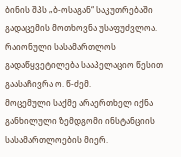ბინის შპს „ბ-ოსაგან“ საკუთრებაში გადაცემის მოთხოვნა უსაფუძვლოა.
რაიონული სასამართლოს გადაწყვეტილება სააპელაციო წესით გაასაჩივრა ო. წ-ძემ.
მოცემული საქმე არაერთხელ იქნა განხილული ზემდგომი ინსტანციის სასამართლოების მიერ.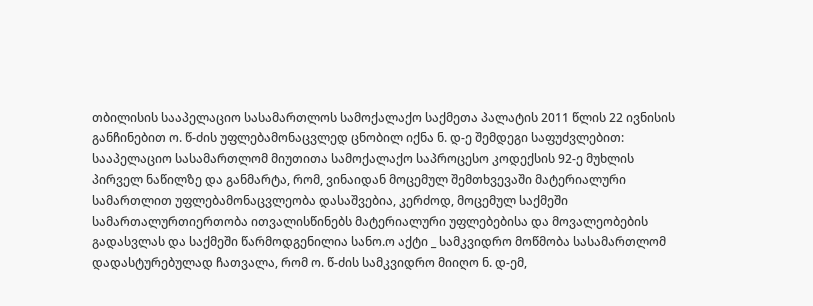თბილისის სააპელაციო სასამართლოს სამოქალაქო საქმეთა პალატის 2011 წლის 22 ივნისის განჩინებით ო. წ-ძის უფლებამონაცვლედ ცნობილ იქნა ნ. დ-ე შემდეგი საფუძვლებით:
სააპელაციო სასამართლომ მიუთითა სამოქალაქო საპროცესო კოდექსის 92-ე მუხლის პირველ ნაწილზე და განმარტა, რომ, ვინაიდან მოცემულ შემთხვევაში მატერიალური სამართლით უფლებამონაცვლეობა დასაშვებია, კერძოდ, მოცემულ საქმეში სამართალურთიერთობა ითვალისწინებს მატერიალური უფლებებისა და მოვალეობების გადასვლას და საქმეში წარმოდგენილია სანო.ო აქტი _ სამკვიდრო მოწმობა სასამართლომ დადასტურებულად ჩათვალა, რომ ო. წ-ძის სამკვიდრო მიიღო ნ. დ-ემ,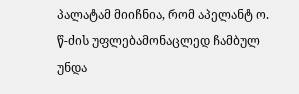პალატამ მიიჩნია, რომ აპელანტ ო. წ-ძის უფლებამონაცლედ ჩამბულ უნდა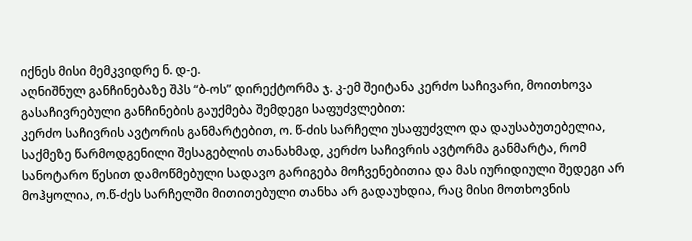იქნეს მისი მემკვიდრე ნ. დ-ე.
აღნიშნულ განჩინებაზე შპს “ბ-ოს” დირექტორმა ჯ. კ-ემ შეიტანა კერძო საჩივარი, მოითხოვა გასაჩივრებული განჩინების გაუქმება შემდეგი საფუძვლებით:
კერძო საჩივრის ავტორის განმარტებით, ო. წ-ძის სარჩელი უსაფუძვლო და დაუსაბუთებელია, საქმეზე წარმოდგენილი შესაგებლის თანახმად, კერძო საჩივრის ავტორმა განმარტა, რომ სანოტარო წესით დამოწმებული სადავო გარიგება მოჩვენებითია და მას იურიდიული შედეგი არ მოჰყოლია, ო.წ-ძეს სარჩელში მითითებული თანხა არ გადაუხდია, რაც მისი მოთხოვნის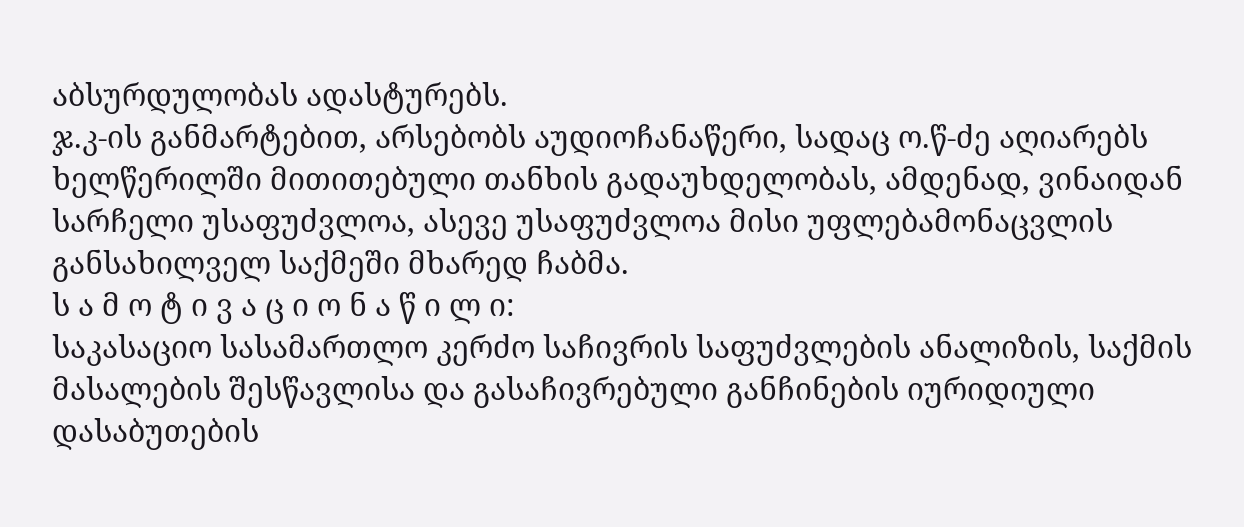აბსურდულობას ადასტურებს.
ჯ.კ-ის განმარტებით, არსებობს აუდიოჩანაწერი, სადაც ო.წ-ძე აღიარებს ხელწერილში მითითებული თანხის გადაუხდელობას, ამდენად, ვინაიდან სარჩელი უსაფუძვლოა, ასევე უსაფუძვლოა მისი უფლებამონაცვლის განსახილველ საქმეში მხარედ ჩაბმა.
ს ა მ ო ტ ი ვ ა ც ი ო ნ ა წ ი ლ ი:
საკასაციო სასამართლო კერძო საჩივრის საფუძვლების ანალიზის, საქმის მასალების შესწავლისა და გასაჩივრებული განჩინების იურიდიული დასაბუთების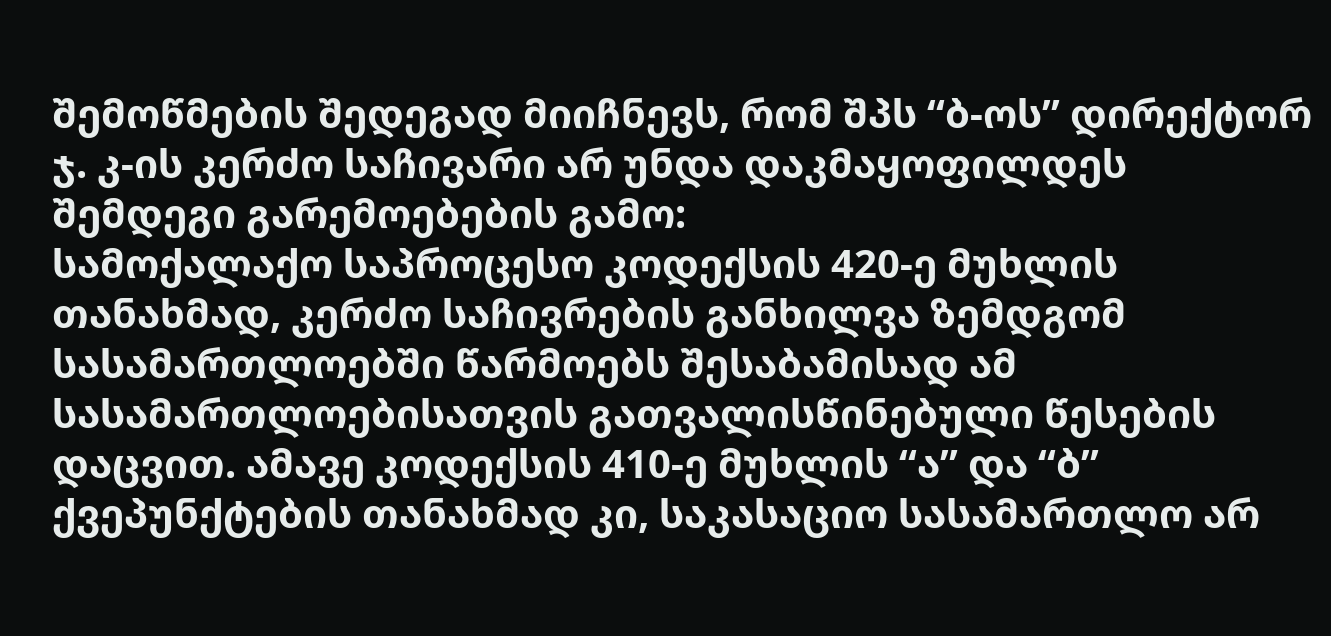შემოწმების შედეგად მიიჩნევს, რომ შპს “ბ-ოს” დირექტორ ჯ. კ-ის კერძო საჩივარი არ უნდა დაკმაყოფილდეს შემდეგი გარემოებების გამო:
სამოქალაქო საპროცესო კოდექსის 420-ე მუხლის თანახმად, კერძო საჩივრების განხილვა ზემდგომ სასამართლოებში წარმოებს შესაბამისად ამ სასამართლოებისათვის გათვალისწინებული წესების დაცვით. ამავე კოდექსის 410-ე მუხლის “ა” და “ბ” ქვეპუნქტების თანახმად კი, საკასაციო სასამართლო არ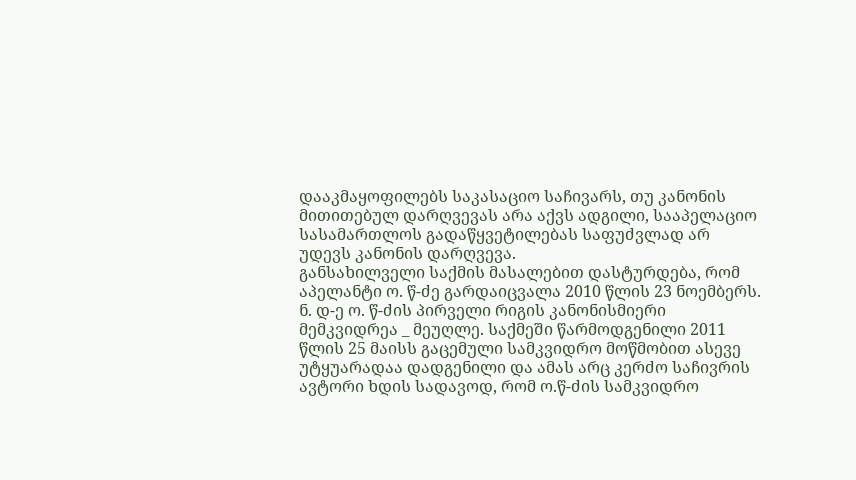დააკმაყოფილებს საკასაციო საჩივარს, თუ კანონის მითითებულ დარღვევას არა აქვს ადგილი, სააპელაციო სასამართლოს გადაწყვეტილებას საფუძვლად არ უდევს კანონის დარღვევა.
განსახილველი საქმის მასალებით დასტურდება, რომ აპელანტი ო. წ-ძე გარდაიცვალა 2010 წლის 23 ნოემბერს. ნ. დ-ე ო. წ-ძის პირველი რიგის კანონისმიერი მემკვიდრეა _ მეუღლე. საქმეში წარმოდგენილი 2011 წლის 25 მაისს გაცემული სამკვიდრო მოწმობით ასევე უტყუარადაა დადგენილი და ამას არც კერძო საჩივრის ავტორი ხდის სადავოდ, რომ ო.წ-ძის სამკვიდრო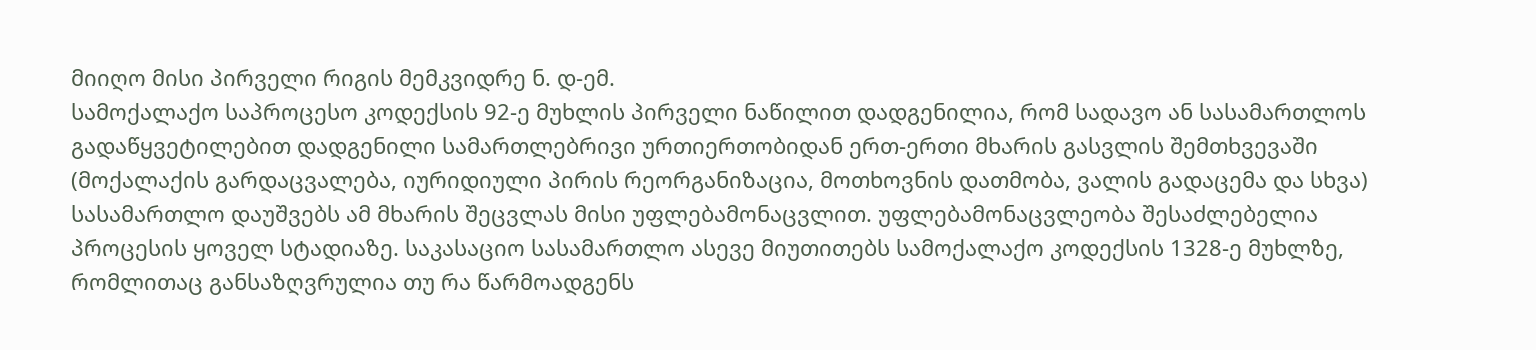მიიღო მისი პირველი რიგის მემკვიდრე ნ. დ-ემ.
სამოქალაქო საპროცესო კოდექსის 92-ე მუხლის პირველი ნაწილით დადგენილია, რომ სადავო ან სასამართლოს გადაწყვეტილებით დადგენილი სამართლებრივი ურთიერთობიდან ერთ-ერთი მხარის გასვლის შემთხვევაში (მოქალაქის გარდაცვალება, იურიდიული პირის რეორგანიზაცია, მოთხოვნის დათმობა, ვალის გადაცემა და სხვა) სასამართლო დაუშვებს ამ მხარის შეცვლას მისი უფლებამონაცვლით. უფლებამონაცვლეობა შესაძლებელია პროცესის ყოველ სტადიაზე. საკასაციო სასამართლო ასევე მიუთითებს სამოქალაქო კოდექსის 1328-ე მუხლზე, რომლითაც განსაზღვრულია თუ რა წარმოადგენს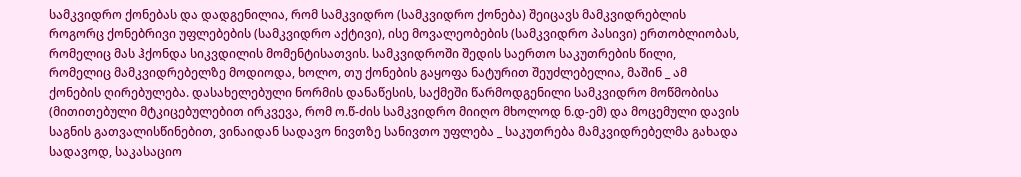სამკვიდრო ქონებას და დადგენილია, რომ სამკვიდრო (სამკვიდრო ქონება) შეიცავს მამკვიდრებლის როგორც ქონებრივი უფლებების (სამკვიდრო აქტივი), ისე მოვალეობების (სამკვიდრო პასივი) ერთობლიობას, რომელიც მას ჰქონდა სიკვდილის მომენტისათვის. სამკვიდროში შედის საერთო საკუთრების წილი, რომელიც მამკვიდრებელზე მოდიოდა, ხოლო, თუ ქონების გაყოფა ნატურით შეუძლებელია, მაშინ _ ამ ქონების ღირებულება. დასახელებული ნორმის დანაწესის, საქმეში წარმოდგენილი სამკვიდრო მოწმობისა (მითითებული მტკიცებულებით ირკვევა, რომ ო.წ-ძის სამკვიდრო მიიღო მხოლოდ ნ.დ-ემ) და მოცემული დავის საგნის გათვალისწინებით, ვინაიდან სადავო ნივთზე სანივთო უფლება _ საკუთრება მამკვიდრებელმა გახადა სადავოდ, საკასაციო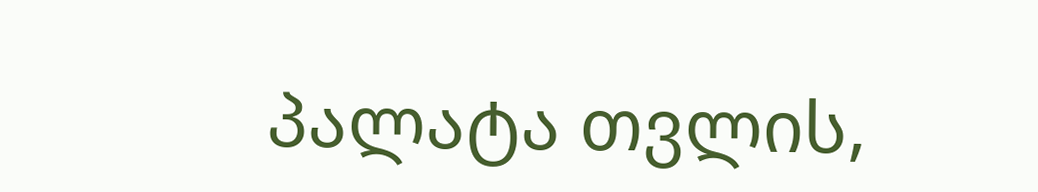პალატა თვლის,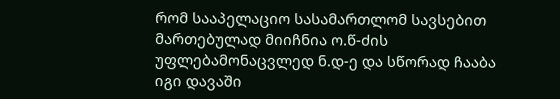რომ სააპელაციო სასამართლომ სავსებით მართებულად მიიჩნია ო.წ-ძის უფლებამონაცვლედ ნ.დ-ე და სწორად ჩააბა იგი დავაში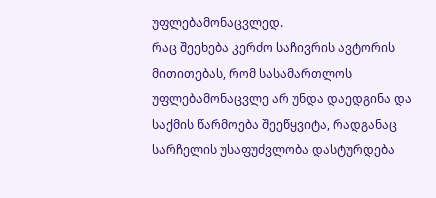უფლებამონაცვლედ.
რაც შეეხება კერძო საჩივრის ავტორის მითითებას, რომ სასამართლოს უფლებამონაცვლე არ უნდა დაედგინა და საქმის წარმოება შეეწყვიტა, რადგანაც სარჩელის უსაფუძვლობა დასტურდება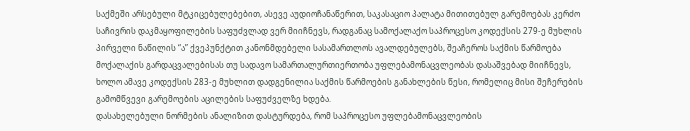საქმეში არსებული მტკიცებულებებით, ასევე აუდიოჩანაწერით, საკასაციო პალატა მითითებულ გარემოებას კერძო საჩივრის დაკმაყოფილების საფუძვლად ვერ მიიჩნევს, რადგანაც სამოქალაქო საპროცესო კოდექსის 279-ე მუხლის პირველი ნაწილის “ა” ქვეპუნქტით კანონმდებელი სასამართლოს ავალდებულებს, შეაჩეროს საქმის წარმოება მოქალაქის გარდაცვალებისას თუ სადავო სამართალურთიერთობა უფლებამონაცვლეობას დასაშვებად მიიჩნევს, ხოლო ამავე კოდექსის 283-ე მუხლით დადგენილია საქმის წარმოების განახლების წესი, რომელიც მისი შეჩერების გამომწვევი გარემოების აცილების საფუძველზე ხდება.
დასახელებული ნორმების ანალიზით დასტურდება, რომ საპროცესო უფლებამონაცვლეობის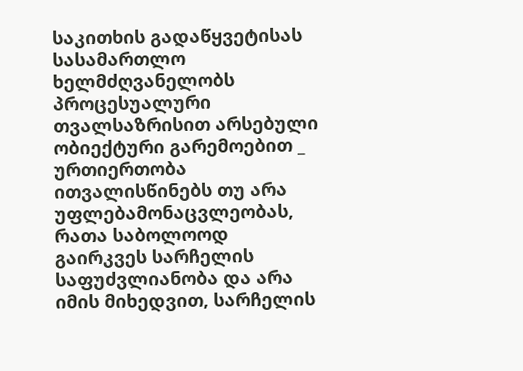საკითხის გადაწყვეტისას სასამართლო ხელმძღვანელობს პროცესუალური თვალსაზრისით არსებული ობიექტური გარემოებით _ ურთიერთობა ითვალისწინებს თუ არა უფლებამონაცვლეობას, რათა საბოლოოდ გაირკვეს სარჩელის საფუძვლიანობა და არა იმის მიხედვით, სარჩელის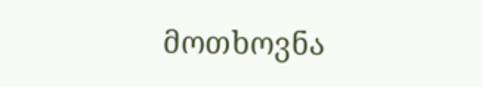მოთხოვნა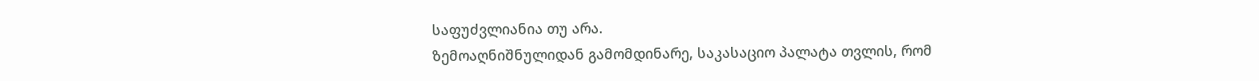საფუძვლიანია თუ არა.
ზემოაღნიშნულიდან გამომდინარე, საკასაციო პალატა თვლის, რომ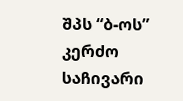შპს “ბ-ოს” კერძო საჩივარი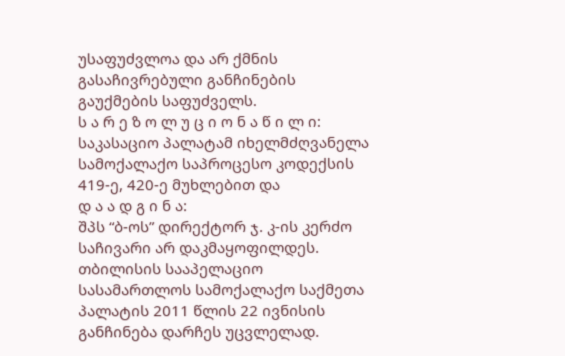უსაფუძვლოა და არ ქმნის გასაჩივრებული განჩინების გაუქმების საფუძველს.
ს ა რ ე ზ ო ლ უ ც ი ო ნ ა წ ი ლ ი:
საკასაციო პალატამ იხელმძღვანელა სამოქალაქო საპროცესო კოდექსის 419-ე, 420-ე მუხლებით და
დ ა ა დ გ ი ნ ა:
შპს “ბ-ოს” დირექტორ ჯ. კ-ის კერძო საჩივარი არ დაკმაყოფილდეს. თბილისის სააპელაციო სასამართლოს სამოქალაქო საქმეთა პალატის 2011 წლის 22 ივნისის განჩინება დარჩეს უცვლელად.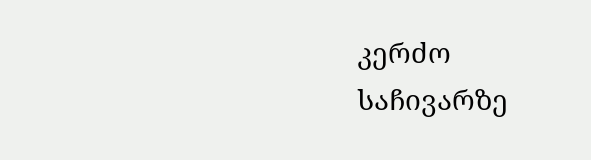კერძო საჩივარზე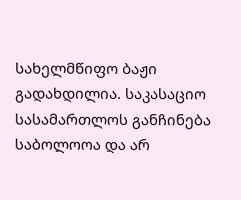სახელმწიფო ბაჟი გადახდილია. საკასაციო სასამართლოს განჩინება საბოლოოა და არ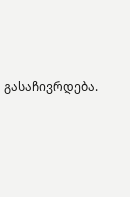გასაჩივრდება.